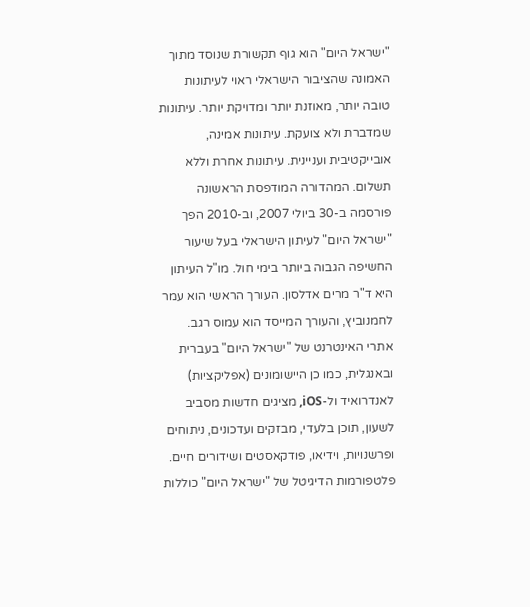"ישראל היום" הוא גוף תקשורת שנוסד מתוך האמונה שהציבור הישראלי ראוי לעיתונות טובה יותר, מאוזנת יותר ומדויקת יותר. עיתונות שמדברת ולא צועקת. עיתונות אמינה, אובייקטיבית ועניינית. עיתונות אחרת וללא תשלום. המהדורה המודפסת הראשונה פורסמה ב-30 ביולי 2007, וב-2010 הפך "ישראל היום" לעיתון הישראלי בעל שיעור החשיפה הגבוה ביותר בימי חול. מו"ל העיתון היא ד"ר מרים אדלסון. העורך הראשי הוא עמר לחמנוביץ, והעורך המייסד הוא עמוס רגב. אתרי האינטרנט של "ישראל היום" בעברית ובאנגלית, כמו כן היישומונים (אפליקציות) לאנדרואיד ול-iOS, מציגים חדשות מסביב לשעון, תוכן בלעדי, מבזקים ועדכונים, ניתוחים ופרשנויות, וידיאו, פודקאסטים ושידורים חיים. פלטפורמות הדיגיטל של "ישראל היום" כוללות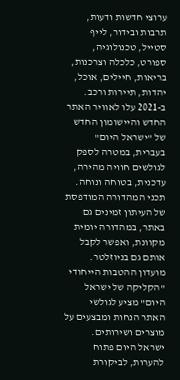ערוצי חדשות ודעות, תרבות ובידור, לייף סטייל, טכנולוגיה, ספורט, כלכלה וצרכנות, בריאות, חיילים, אוכל, יהדות, תיירות ורכב. ב-2021 עלו לאוויר האתר החדש והיישומון החדש של "ישראל היום" בעברית, במטרה לספק לגולשים חוויה מהירה, עדכנית, בטוחה ונוחה. תכני המהדורה המודפסת של העיתון זמינים גם באתר, במהדורה יומית מקוונת, ואפשר לקבל אותם גם בניוזלטר. מועדון ההטבות הייחודי "הקליקה של ישראל היום" מציע לגולשי האתר הנחות ומבצעים על מוצרים ושירותים. ישראל היום פתוח להערות, לביקורת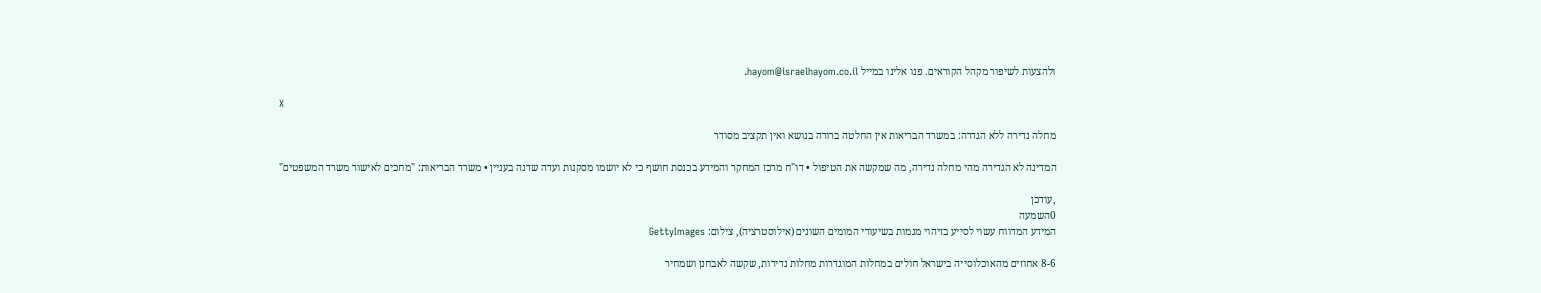ולהצעות לשיפור מקהל הקוראים. פנו אלינו במייל hayom@israelhayom.co.il.

X

מחלה נדירה ללא הגדרה: במשרד הבריאות אין החלטה ברורה בנושא ואין תקציב מסודר

המדינה לא הגדירה מהי מחלה נדירה, מה שמקשה את הטיפול • דו"ח מרכז המחקר והמידע בכנסת חושף כי לא יושמו מסקנות ועדה שדנה בעניין • משרד הבריאות: "מחכים לאישור משרד המשפטים"

,עודכן
0השמעה
המידע המדווח עשוי לסייע בזיהוי מגמות בשיעורי המומים השונים (אילוסטרציה), צילום: GettyImages

8-6 אחוזים מהאוכלוסייה בישראל חולים במחלות המוגדרות מחלות נדירות, שקשה לאבחנן ושמחיר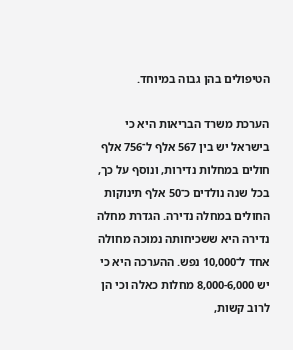הטיפולים בהן גבוה במיוחד.

הערכת משרד הבריאות היא כי בישראל יש בין 567 אלף ל־756 אלף חולים במחלות נדירות, ונוסף על כך, בכל שנה נולדים כ־50 אלף תינוקות החולים במחלה נדירה. הגדרת מחלה נדירה היא ששכיחותה נמוכה מחולה אחד ל־10,000 נפש. ההערכה היא כי יש 8,000-6,000 מחלות כאלה וכי הן לרוב קשות,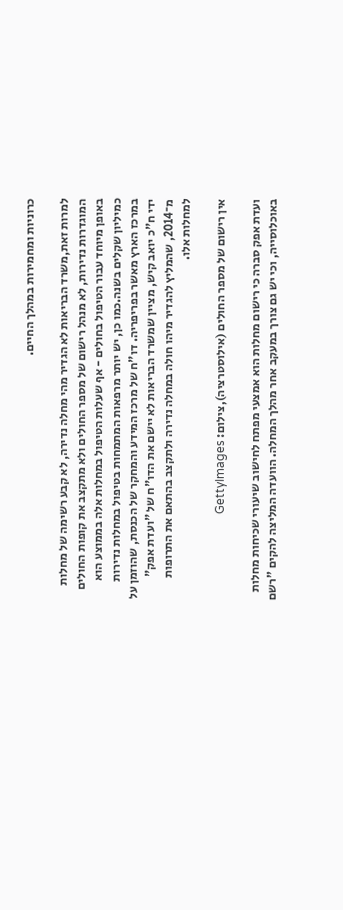כרוניות ומחמירות במהלך החיים.

למרות זאת,משרד הבריאות לא הגדיר מהי מחלה נדירה, לא קבע רשימה של מחלות המוגדרות נדירות, לא מנהל רישום של מספר החולים ולא מתקצב את קופות החולים באופן מיוחד עבור הטיפול בחולים - אף שעלות הטיפול במחלות אלה בממוצע הוא כמיליון שקלים בשנה.כמו כן, יש יותר מרפאות המתמחות בטיפול במחלות נדירות במרכז הארץ מאשר בפריפריה. דו"ח של מרכז המידע והמחקר של הכנסת, שהוזמן על ידי ח"כ יואב קיש, מציין שמשרד הבריאות לא יישם את הדו"ח של "ועדת אפק" מ־2014, שהמליץ להגדיר מיהו חולה במחלה נדירה ולתקצב בהתאם את התרופות למחלות אלו.

אין רישום של מספר החולים (אילוסטרציה),צילום: GettyImages

ועדת אפק סברה כי רישום מחלות הוא אמצעי מפתח לחישוב שיעורי שכיחות מחלות באוכלוסייה, וכי יש גם צורך במעקב אחר מהלך המחלה. הוועדה המליצה להקים "רשם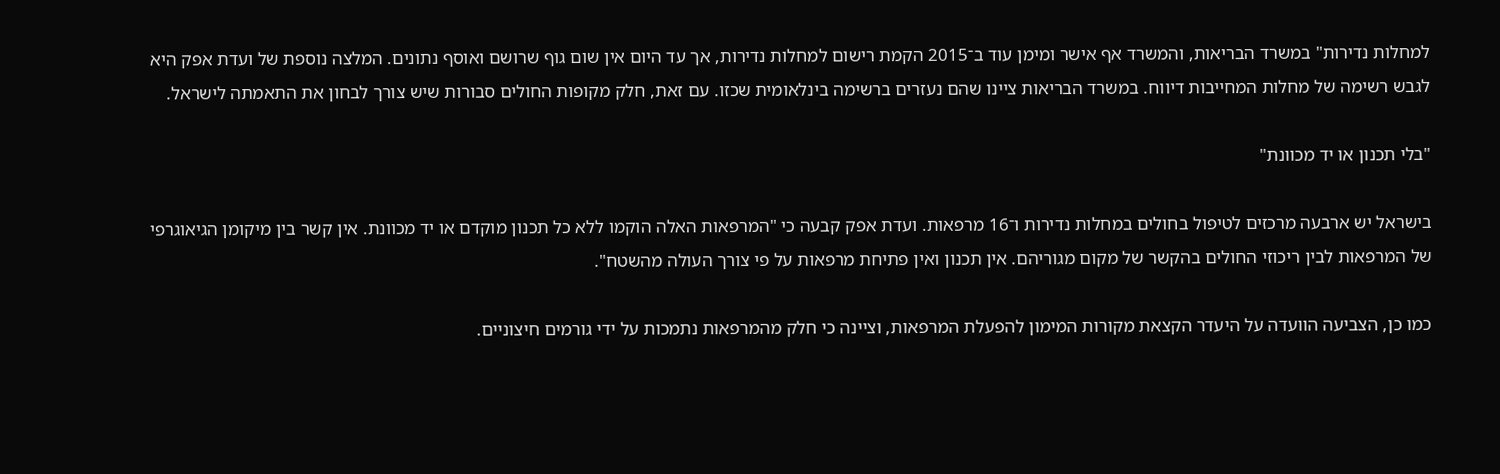למחלות נדירות" במשרד הבריאות, והמשרד אף אישר ומימן עוד ב־2015 הקמת רישום למחלות נדירות, אך עד היום אין שום גוף שרושם ואוסף נתונים. המלצה נוספת של ועדת אפק היא לגבש רשימה של מחלות המחייבות דיווח. במשרד הבריאות ציינו שהם נעזרים ברשימה בינלאומית שכזו. עם זאת, חלק מקופות החולים סבורות שיש צורך לבחון את התאמתה לישראל.

"בלי תכנון או יד מכוונת"

בישראל יש ארבעה מרכזים לטיפול בחולים במחלות נדירות ו־16 מרפאות. ועדת אפק קבעה כי "המרפאות האלה הוקמו ללא כל תכנון מוקדם או יד מכוונת. אין קשר בין מיקומן הגיאוגרפי של המרפאות לבין ריכוזי החולים בהקשר של מקום מגוריהם. אין תכנון ואין פתיחת מרפאות על פי צורך העולה מהשטח".

כמו כן, הצביעה הוועדה על היעדר הקצאת מקורות המימון להפעלת המרפאות, וציינה כי חלק מהמרפאות נתמכות על ידי גורמים חיצוניים.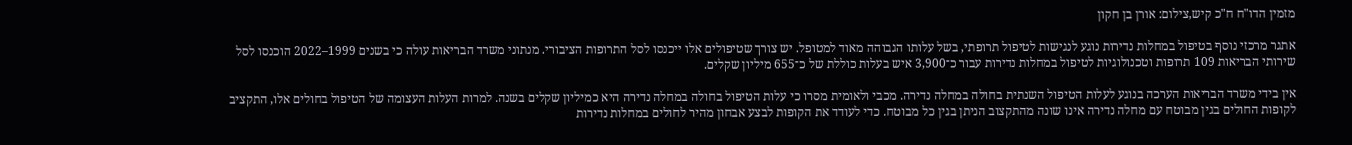מזמין הדו"ח ח"כ קיש,צילום: אורן בן חקון

אתגר מרכזי נוסף בטיפול במחלות נדירות נוגע לנגישות לטיפול תרופתי, בשל עלותו הגבוהה מאוד למטופל. יש צורך שטיפולים אלו ייכנסו לסל התרופות הציבורי. מנתוני משרד הבריאות עולה כי בשנים 1999–2022 הוכנסו לסל שירותי הבריאות 109 תרופות וטכנולוגיות לטיפול במחלות נדירות עבור כ־3,900 איש בעלות כוללת של כ־655 מיליון שקלים.

אין בידי משרד הבריאות הערכה בנוגע לעלות הטיפול השנתית בחולה במחלה נדירה. מכבי ולאומית מסרו כי עלות הטיפול בחולה במחלה נדירה היא כמיליון שקלים בשנה. למרות העלות העצומה של הטיפול בחולים אלו, התקציב לקופות החולים בגין מבוטח עם מחלה נדירה אינו שונה מהתקצוב הניתן בגין כל מבוטח. כדי לעודד את הקופות לבצע אבחון מהיר לחולים במחלות נדירות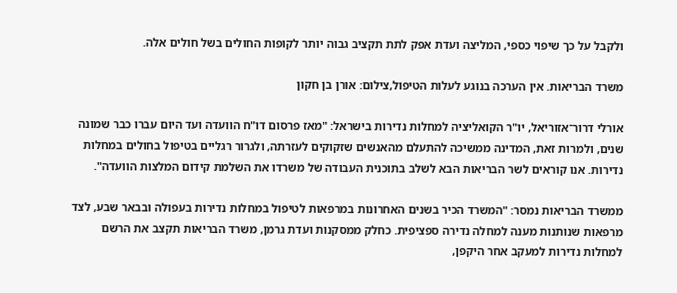ולקבל על כך שיפוי כספי, המליצה ועדת אפק לתת תקציב גבוה יותר לקופות החולים בשל חולים אלה.

משרד הבריאות. אין הערכה בנוגע לעלות הטיפול,צילום: אורן בן חקון

אורלי דרור־אזוריאל, יו"ר הקואליציה למחלות נדירות בישראל: "מאז פרסום דו"ח הוועדה ועד היום עברו כבר שמונה שנים, ולמרות זאת, המדינה ממשיכה להתעלם מהאנשים שזקוקים לעזרתה, ולגרור רגליים בטיפול בחולים במחלות נדירות. אנו קוראים לשר הבריאות הבא לשלב בתוכנית העבודה של משרדו את השלמת קידום המלצות הוועדה".

ממשרד הבריאות נמסר: "המשרד הכיר בשנים האחרונות במרפאות לטיפול במחלות נדירות בעפולה ובבאר שבע, לצד מרפאות שנותנות מענה למחלה נדירה ספציפית. כחלק ממסקנות ועדת גרמן, משרד הבריאות תקצב את הרשם למחלות נדירות למעקב אחר היקפן,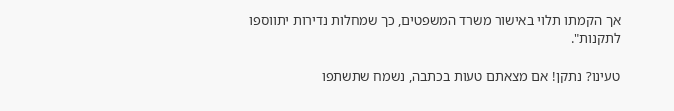אך הקמתו תלוי באישור משרד המשפטים, כך שמחלות נדירות יתווספו לתקנות".

טעינו? נתקן! אם מצאתם טעות בכתבה, נשמח שתשתפו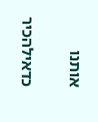אותנו

כדאילהכיר